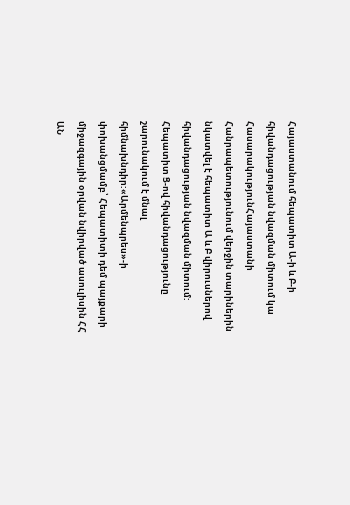Հայաստանում հեպատիտ Ա-ի և Բ-ի հիվանդացության նվազման միտում կա
ՀասարակությունՀայաստանի Հանրապետությունում վերջին տարիներին նկատվել է հեպատիտ Ա և Բ վիրուսներով հիվանդացության նվազման միտում: Հեպատիտ Ց-ով հիվանդացությունը շարունակում է մնալ հիմնախնդիր:«Արմենպրես»-ի փոխանցմամբ՝ Հեպատիտի դեմ պայքարի միջազգային օրվան նվիրված ասուլիսին ՀՀ ԱՆ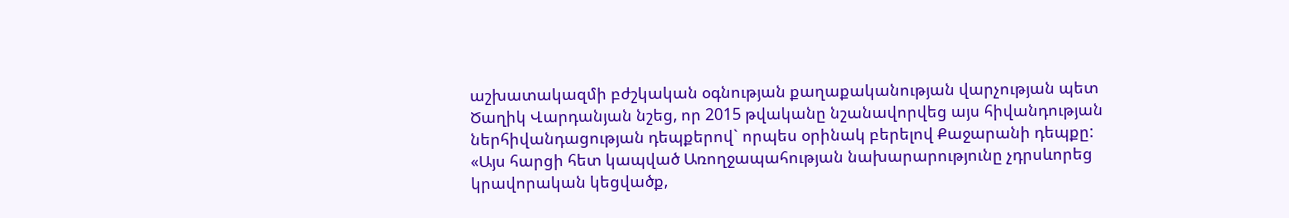աշխատակազմի բժշկական օգնության քաղաքականության վարչության պետ Ծաղիկ Վարդանյան նշեց, որ 2015 թվականը նշանավորվեց այս հիվանդության ներհիվանդացության դեպքերով` որպես օրինակ բերելով Քաջարանի դեպքը: «Այս հարցի հետ կապված Առողջապահության նախարարությունը չդրսևորեց կրավորական կեցվածք,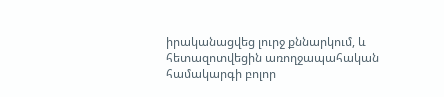իրականացվեց լուրջ քննարկում, և հետազոտվեցին առողջապահական համակարգի բոլոր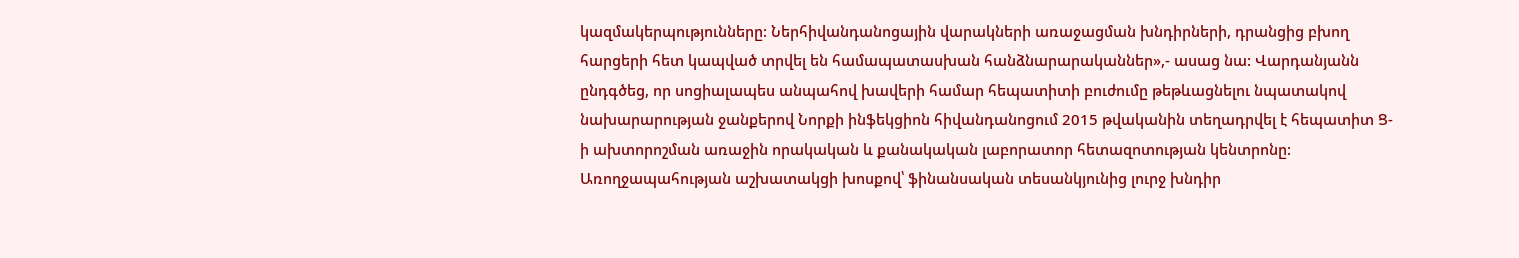կազմակերպությունները: Ներհիվանդանոցային վարակների առաջացման խնդիրների, դրանցից բխող հարցերի հետ կապված տրվել են համապատասխան հանձնարարականներ»,- ասաց նա: Վարդանյանն ընդգծեց, որ սոցիալապես անպահով խավերի համար հեպատիտի բուժումը թեթևացնելու նպատակով նախարարության ջանքերով Նորքի ինֆեկցիոն հիվանդանոցում 2015 թվականին տեղադրվել է հեպատիտ Ց-ի ախտորոշման առաջին որակական և քանակական լաբորատոր հետազոտության կենտրոնը:
Առողջապահության աշխատակցի խոսքով՝ ֆինանսական տեսանկյունից լուրջ խնդիր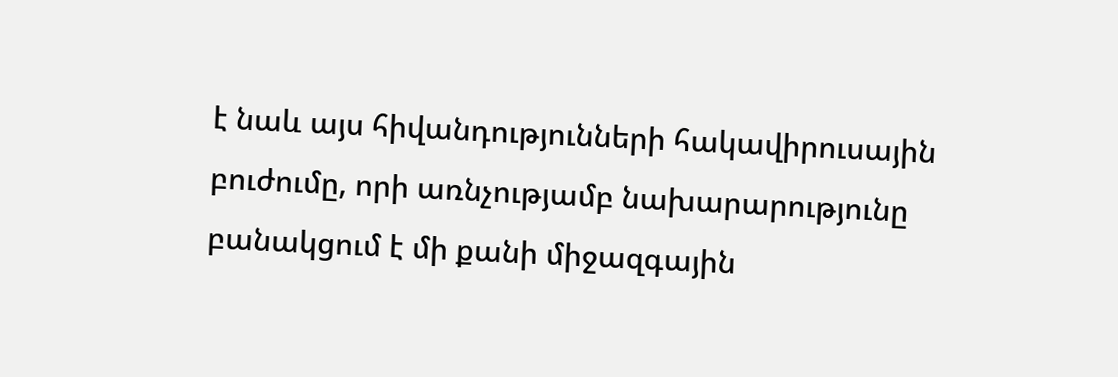է նաև այս հիվանդությունների հակավիրուսային բուժումը, որի առնչությամբ նախարարությունը բանակցում է մի քանի միջազգային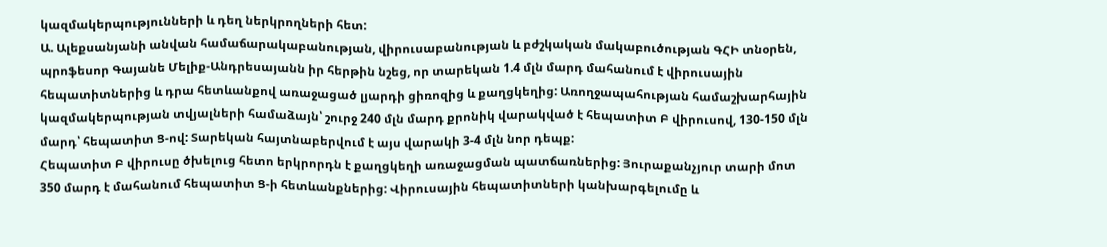կազմակերպությունների և դեղ ներկրողների հետ:
Ա. Ալեքսանյանի անվան համաճարակաբանության, վիրուսաբանության և բժշկական մակաբուծության ԳՀԻ տնօրեն, պրոֆեսոր Գայանե Մելիք-Անդրեսայանն իր հերթին նշեց, որ տարեկան 1.4 մլն մարդ մահանում է վիրուսային հեպատիտներից և դրա հետևանքով առաջացած լյարդի ցիռոզից և քաղցկեղից: Առողջապահության համաշխարհային կազմակերպության տվյալների համաձայն՝ շուրջ 240 մլն մարդ քրոնիկ վարակված է հեպատիտ Բ վիրուսով, 130-150 մլն մարդ՝ հեպատիտ Ց-ով: Տարեկան հայտնաբերվում է այս վարակի 3-4 մլն նոր դեպք:
Հեպատիտ Բ վիրուսը ծխելուց հետո երկրորդն է քաղցկեղի առաջացման պատճառներից: Յուրաքանչյուր տարի մոտ 350 մարդ է մահանում հեպատիտ Ց-ի հետևանքներից: Վիրուսային հեպատիտների կանխարգելումը և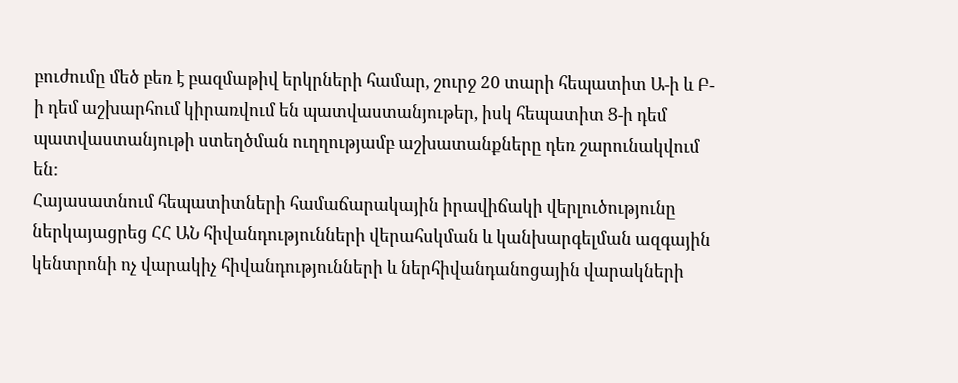բուժումը մեծ բեռ է բազմաթիվ երկրների համար, շուրջ 20 տարի հեպատիտ Ա-ի և Բ-ի դեմ աշխարհում կիրառվում են պատվաստանյութեր, իսկ հեպատիտ Ց-ի դեմ պատվաստանյութի ստեղծման ուղղությամբ աշխատանքները դեռ շարունակվում են:
Հայասատնում հեպատիտների համաճարակային իրավիճակի վերլուծությունը ներկայացրեց ՀՀ ԱՆ հիվանդությունների վերահսկման և կանխարգելման ազգային կենտրոնի ոչ վարակիչ հիվանդությունների և ներհիվանդանոցային վարակների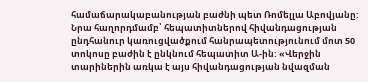համաճարակաբանության բաժնի պետ Ռոմելլա Աբովյանը: Նրա հաղորդմամբ՝ հեպատիտներով հիվանդացության ընդհանուր կառուցվածքում հանրապետությունում մոտ 50 տոկոսը բաժին է ընկնում հեպատիտ Ա-ին: «Վերջին տարիներին առկա է այս հիվանդացության նվազման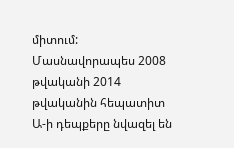միտում: Մասնավորապես 2008 թվականի 2014 թվականին հեպատիտ Ա-ի դեպքերը նվազել են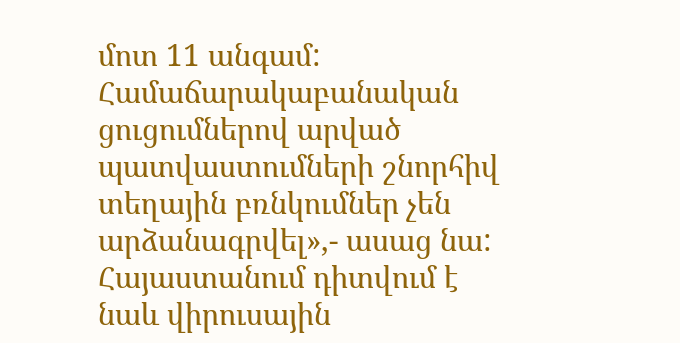մոտ 11 անգամ: Համաճարակաբանական ցուցումներով արված պատվաստումների շնորհիվ տեղային բռնկումներ չեն արձանագրվել»,- ասաց նա:
Հայաստանում դիտվում է նաև վիրուսային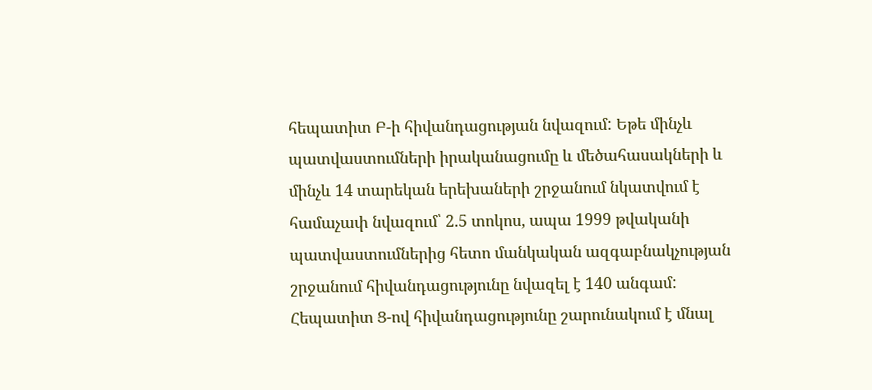հեպատիտ Բ-ի հիվանդացության նվազում: Եթե մինչև պատվաստումների իրականացումը և մեծահասակների և մինչև 14 տարեկան երեխաների շրջանում նկատվում է համաչափ նվազում՝ 2.5 տոկոս, ապա 1999 թվականի պատվաստումներից հետո մանկական ազգաբնակչության շրջանում հիվանդացությունը նվազել է 140 անգամ: Հեպատիտ Ց-ով հիվանդացությունը շարունակում է մնալ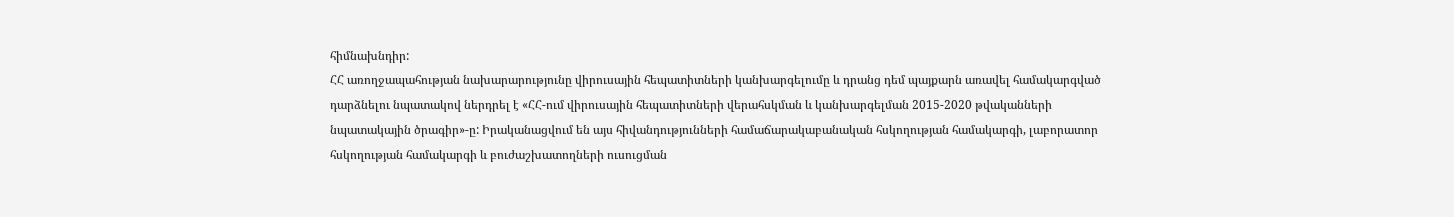հիմնախնդիր:
ՀՀ առողջապահության նախարարությունը վիրուսային հեպատիտների կանխարգելումը և դրանց դեմ պայքարն առավել համակարգված դարձնելու նպատակով ներդրել է «ՀՀ-ում վիրուսային հեպատիտների վերահսկման և կանխարգելման 2015-2020 թվականների նպատակային ծրագիր»-ը: Իրականացվում են այս հիվանդությունների համաճարակաբանական հսկողության համակարգի, լաբորատոր հսկողության համակարգի և բուժաշխատողների ուսուցման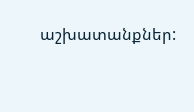աշխատանքներ: